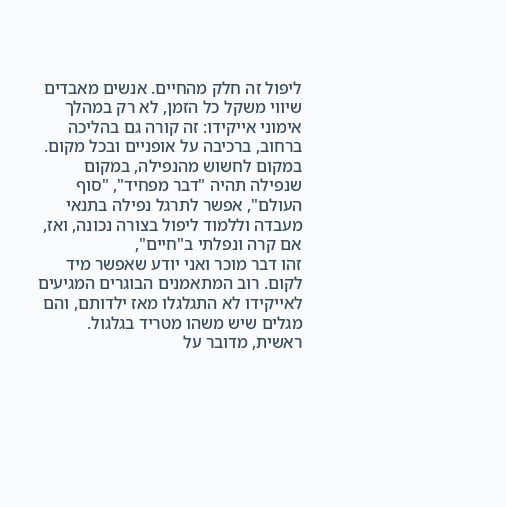ליפול זה חלק מהחיים. אנשים מאבדים שיווי משקל כל הזמן, לא רק במהלך אימוני אייקידו: זה קורה גם בהליכה ברחוב, ברכיבה על אופניים ובכל מקום.
במקום לחשוש מהנפילה, במקום שנפילה תהיה "דבר מפחיד", "סוף העולם", אפשר לתרגל נפילה בתנאי מעבדה וללמוד ליפול בצורה נכונה, ואז, אם קרה ונפלתי ב"חיים",
זהו דבר מוכר ואני יודע שאפשר מיד לקום. רוב המתאמנים הבוגרים המגיעים לאייקידו לא התגלגלו מאז ילדותם, והם מגלים שיש משהו מטריד בגלגול.
ראשית, מדובר על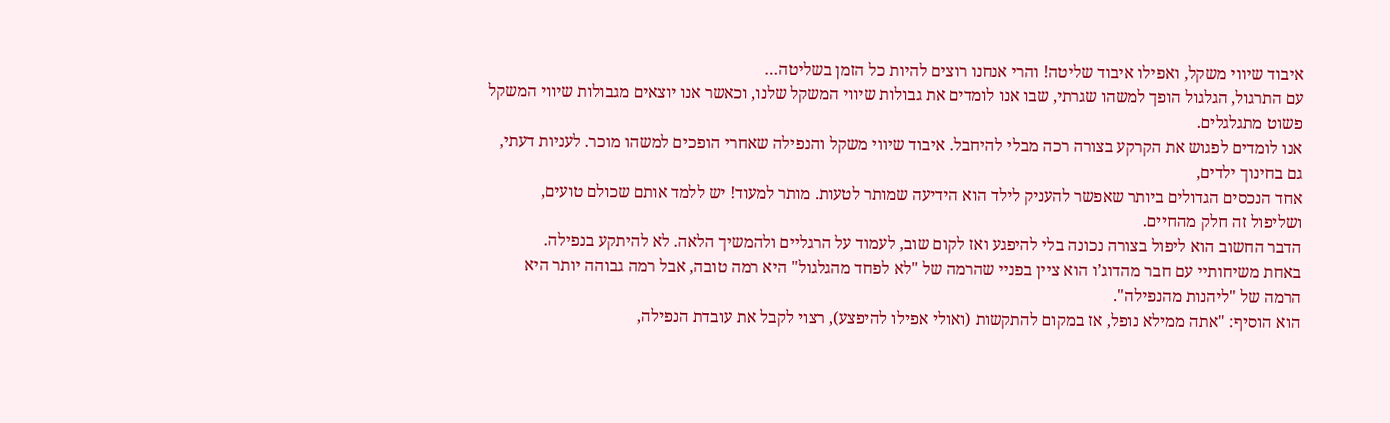איבוד שיווי משקל, ואפילו איבוד שליטה! והרי אנחנו רוצים להיות כל הזמן בשליטה…
עם התרגול, הגלגול הופך למשהו שגרתי, שבו אנו לומדים את גבולות שיווי המשקל שלנו, וכאשר אנו יוצאים מגבולות שיווי המשקל פשוט מתגלגלים.
אנו לומדים לפגוש את הקרקע בצורה רכה מבלי להיחבל. איבוד שיווי משקל והנפילה שאחרי הופכים למשהו מוכר. לעניות דעתי, גם בחינוך ילדים,
אחד הנכסים הגדולים ביותר שאפשר להעניק לילד הוא הידיעה שמותר לטעות. מותר למעוד! יש ללמד אותם שכולם טועים, ושליפול זה חלק מהחיים.
הדבר החשוב הוא ליפול בצורה נכונה בלי להיפגע ואז לקום שוב, לעמוד על הרגליים ולהמשיך הלאה. לא להיתקע בנפילה.
באחת משיחותיי עם חבר מהדוג’ו הוא ציין בפניי שהרמה של "לא לפחד מהגלגול" היא רמה טובה, אבל רמה גבוהה יותר היא הרמה של "ליהנות מהנפילה".
הוא הוסיף: "אתה ממילא נופל, אז במקום להתקשות (ואולי אפילו להיפצע), רצוי לקבל את עובדת הנפילה,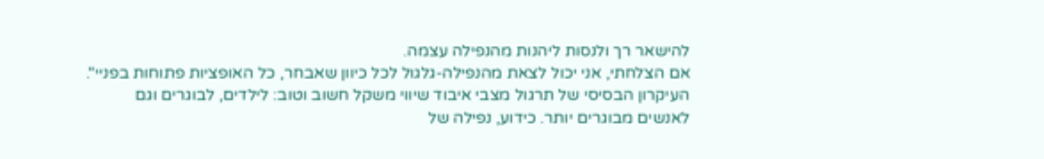להישאר רך ולנסות ליהנות מהנפילה עצמה.
אם הצלחתי, אני יכול לצאת מהנפילה-גלגול לכל כיוון שאבחר, כל האופציות פתוחות בפניי".
העיקרון הבסיסי של תרגול מצבי איבוד שיווי משקל חשוב וטוב: לילדים, לבוגרים וגם לאנשים מבוגרים יותר. כידוע, נפילה של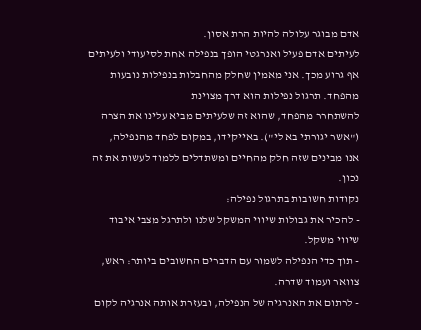אדם מבוגר עלולה להיות הרת אסון.
לעיתים אדם פעיל ואנרגטי הופך בנפילה אחת לסיעודי ולעיתים אף גרוע מכך. אני מאמין שחלק מהחבלות בנפילות נובעות מהפחד. תרגול נפילות הוא דרך מצוינת
להשתחרר מהפחד, שהוא זה שלעיתים מביא עלינו את הצרה ("אשר יגורתי בא לי"). באייקידו, במקום לפחד מהנפילה,
אנו מבינים שזה חלק מהחיים ומשתדלים ללמוד לעשות את זה נכון.
נקודות חשובות בתרגול נפילה:
- להכיר את גבולות שיווי המשקל שלנו ולתרגל מצבי איבוד שיווי משקל.
- תוך כדי הנפילה לשמור עם הדברים החשובים ביותר: ראש, צוואר ועמוד שדרה.
- לרתום את האנרגיה של הנפילה, ובעזרת אותה אנרגיה לקום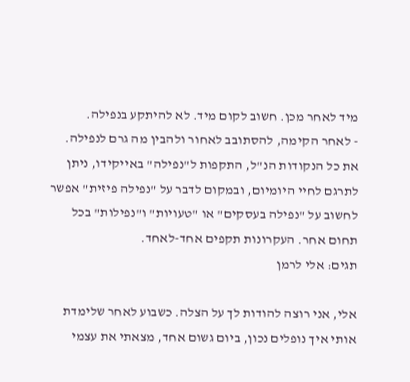מיד לאחר מכן. חשוב לקום מיד. לא להיתקע בנפילה.
- לאחר הקימה, להסתובב לאחור ולהבין מה גרם לנפילה.
את כל הנקודות הנ"ל, התקפות ל"נפילה" באייקידו, ניתן לתרגם לחיי היומיום, ובמקום לדבר על "נפילה פיזית" אפשר לחשוב על "נפילה בעסקים" או "טעויות" ו"נפילות" בכל תחום אחר. העקרונות תקפים אחד-לאחד.
תגים: אלי לרמן

אלי, אני רוצה להודות לך על הצלה. כשבוע לאחר שלימדת אותי איך נופלים נכון, ביום גשום אחד, מצאתי את עצמי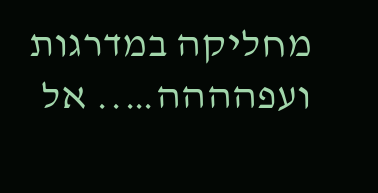מחליקה במדרגות ועפהההה….. אל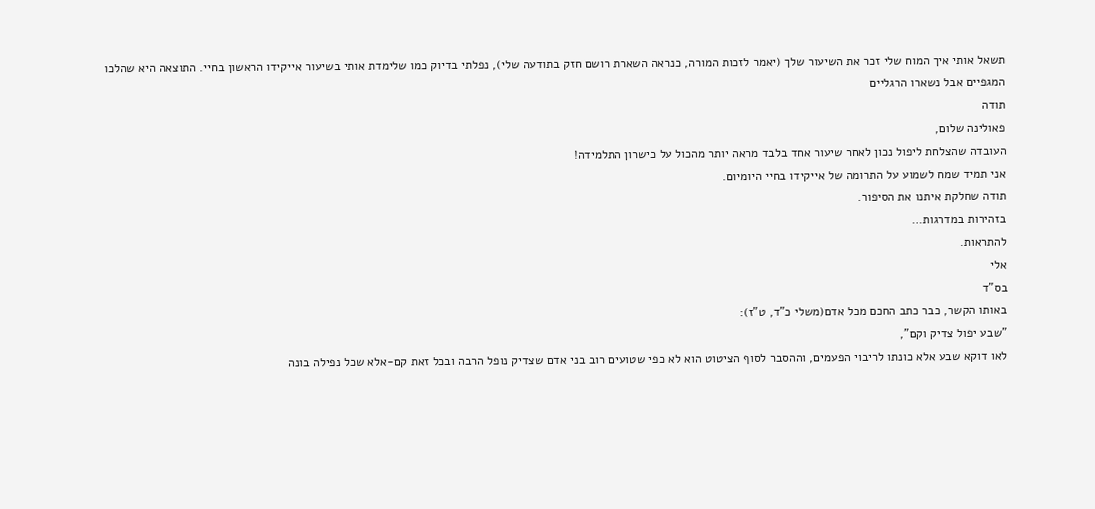תשאל אותי איך המוח שלי זכר את השיעור שלך (יאמר לזכות המורה, כנראה השארת רושם חזק בתודעה שלי), נפלתי בדיוק כמו שלימדת אותי בשיעור אייקידו הראשון בחיי. התוצאה היא שהלכו המגפיים אבל נשארו הרגליים
תודה
פאולינה שלום,
העובדה שהצלחת ליפול נכון לאחר שיעור אחד בלבד מראה יותר מהכול על כישרון התלמידה!
אני תמיד שמח לשמוע על התרומה של אייקידו בחיי היומיום.
תודה שחלקת איתנו את הסיפור.
בזהירות במדרגות…
להתראות.
אלי
בס"ד
באותו הקשר, כבר כתב החכם מכל אדם(משלי כ"ד, ט"ז):
"שבע יפול צדיק וקם",
לאו דוקא שבע אלא כונתו לריבוי הפעמים, וההסבר לסוף הציטוט הוא לא כפי שטועים רוב בני אדם שצדיק נופל הרבה ובכל זאת קם-אלא שכל נפילה בונה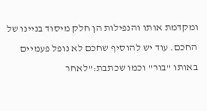ומקדמת אותו והנפילות הן חלק מיסוד בניינו של החכם. עוד יש להוסיף שחכם לא נופל פעמיים באותו "בור" וכמו שכתבת:"לאחר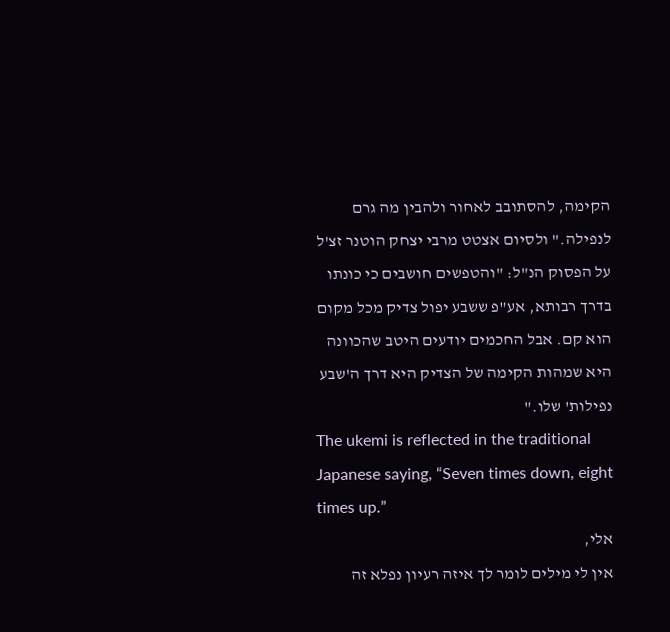הקימה, להסתובב לאחור ולהבין מה גרם לנפילה." ולסיום אצטט מרבי יצחק הוטנר זצ'ל על הפסוק הנ"ל: "והטפשים חושבים כי כונתו בדרך רבותא, אע"פ ששבע יפול צדיק מכל מקום הוא קם. אבל החכמים יודעים היטב שהכוונה היא שמהות הקימה של הצדיק היא דרך ה'שבע נפילות' שלו."
The ukemi is reflected in the traditional Japanese saying, “Seven times down, eight times up.”
אלי,
אין לי מילים לומר לך איזה רעיון נפלא זה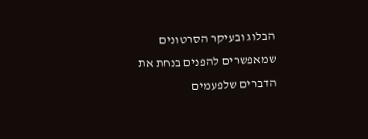הבלוג ובעיקר הסרטונים שמאפשרים להפנים בנחת את הדברים שלפעמים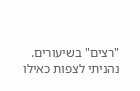"רצים" בשיעורים. נהניתי לצפות כאילו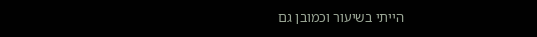הייתי בשיעור וכמובן גם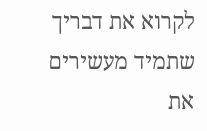לקרוא את דבריך שתמיד מעשירים את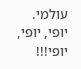עולמי.
יופי, יופי, יופי!!!